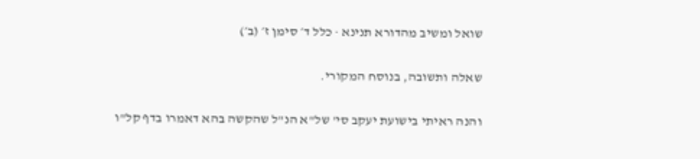שואל ומשיב מהדורא תנינא · כלל ד׳ סימן ז׳ (ב׳)

שאלה ותשובה, בנוסח המקורי.

והנה ראיתי בישועת יעקב סי' של"א הנ"ל שהקשה בהא דאמרו בדף קל"ו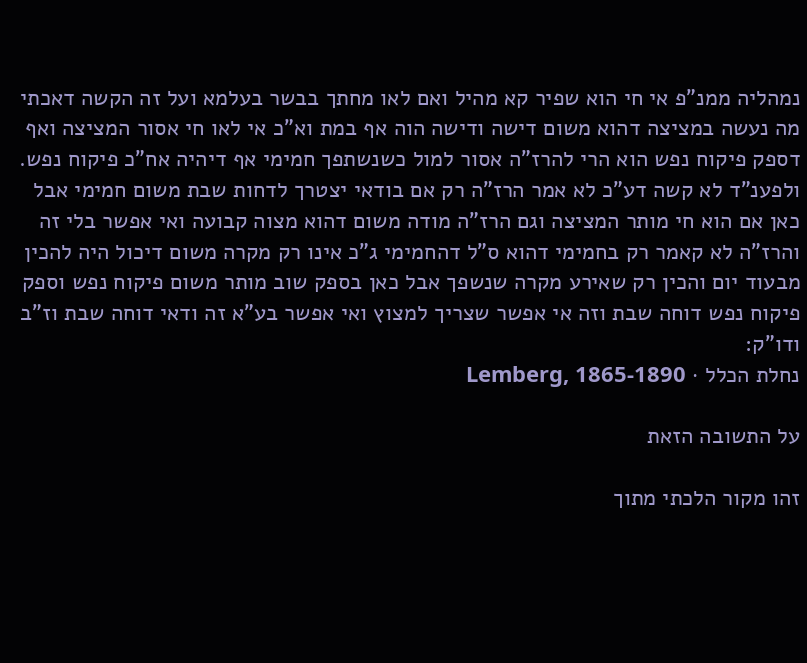נמהליה ממנ"פ אי חי הוא שפיר קא מהיל ואם לאו מחתך בבשר בעלמא ועל זה הקשה דאכתי מה נעשה במציצה דהוא משום דישה ודישה הוה אף במת וא"כ אי לאו חי אסור המציצה ואף דספק פיקוח נפש הוא הרי להרז"ה אסור למול כשנשתפך חמימי אף דיהיה אח"כ פיקוח נפש. ולפענ"ד לא קשה דע"כ לא אמר הרז"ה רק אם בודאי יצטרך לדחות שבת משום חמימי אבל כאן אם הוא חי מותר המציצה וגם הרז"ה מודה משום דהוא מצוה קבועה ואי אפשר בלי זה והרז"ה לא קאמר רק בחמימי דהוא ס"ל דהחמימי ג"כ אינו רק מקרה משום דיכול היה להכין מבעוד יום והכין רק שאירע מקרה שנשפך אבל כאן בספק שוב מותר משום פיקוח נפש וספק פיקוח נפש דוחה שבת וזה אי אפשר שצריך למצוץ ואי אפשר בע"א זה ודאי דוחה שבת וז"ב ודו"ק:
נחלת הכלל · Lemberg, 1865-1890

על התשובה הזאת

זהו מקור הלכתי מתוך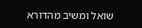שואל ומשיב מהדורא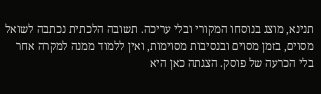תנינא, מוצג בנוסחו המקורי ובלי עריכה. תשובה הלכתית נכתבה לשואל מסוים, בזמן מסוים ובנסיבות מסוימות, ואין ללמוד ממנה למקרה אחר בלי הכרעה של פוסק. הצגתה כאן היא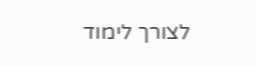לצורך לימוד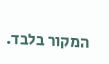המקור בלבד.